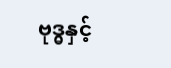ဗုဒ္ဓနှင့်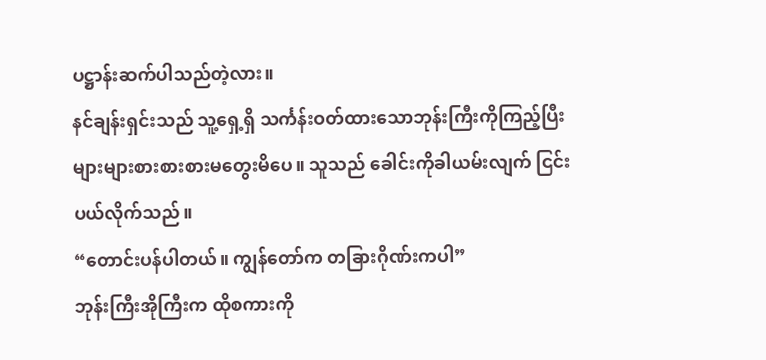ပဋ္ဌာန်းဆက်ပါသည်တဲ့လား။
နင်ချန်းရှင်းသည် သူ့ရှေ့ရှိ သင်္ကန်းဝတ်ထားသောဘုန်းကြီးကိုကြည့်ပြီး များများစားစားစားမတွေးမိပေ။ သူသည် ခေါင်းကိုခါယမ်းလျက် ငြင်းပယ်လိုက်သည်။
“တောင်းပန်ပါတယ်။ ကျွန်တော်က တခြားဂိုဏ်းကပါ”
ဘုန်းကြီးအိုကြီးက ထိုစကားကို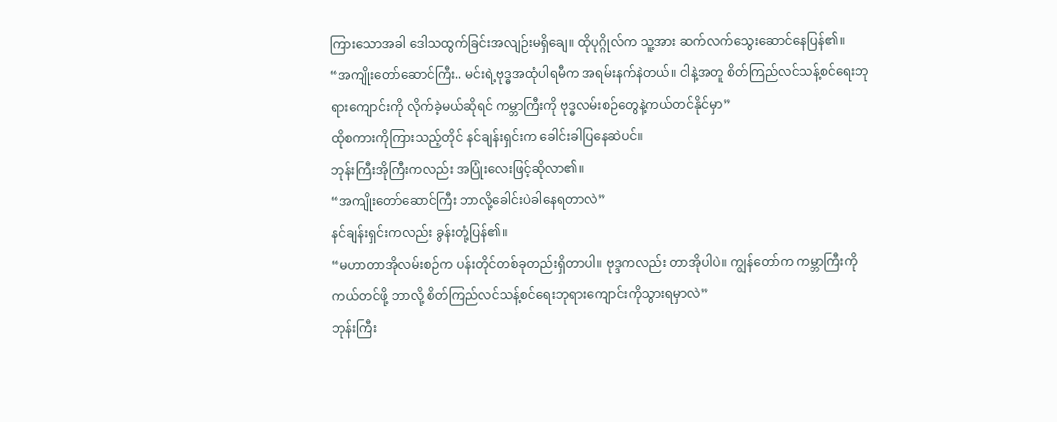ကြားသောအခါ ဒေါသထွက်ခြင်းအလျဉ်းမရှိချေ။ ထိုပုဂ္ဂိုလ်က သူ့အား ဆက်လက်သွေးဆောင်နေပြန်၏။
“အကျိုးတော်ဆောင်ကြီး.. မင်းရဲ့ဗုဒ္ဓအထုံပါရမီက အရမ်းနက်နဲတယ်။ ငါနဲ့အတူ စိတ်ကြည်လင်သန့်စင်ရေးဘုရားကျောင်းကို လိုက်ခဲ့မယ်ဆိုရင် ကမ္ဘာကြီးကို ဗုဒ္ဓလမ်းစဉ်တွေနဲ့ကယ်တင်နိုင်မှာ”
ထိုစကားကိုကြားသည့်တိုင် နင်ချန်းရှင်းက ခေါင်းခါပြနေဆဲပင်။
ဘုန်းကြီးအိုကြီးကလည်း အပြုံးလေးဖြင့်ဆိုလာ၏။
“အကျိုးတော်ဆောင်ကြီး ဘာလို့ခေါင်းပဲခါနေရတာလဲ”
နင်ချန်းရှင်းကလည်း ခွန်းတုံ့ပြန်၏။
“မဟာတာအိုလမ်းစဉ်က ပန်းတိုင်တစ်ခုတည်းရှိတာပါ။ ဗုဒ္ဒကလည်း တာအိုပါပဲ။ ကျွန်တော်က ကမ္ဘာကြီးကိုကယ်တင်ဖို့ ဘာလို့ စိတ်ကြည်လင်သန့်စင်ရေးဘုရားကျောင်းကိုသွားရမှာလဲ”
ဘုန်းကြီး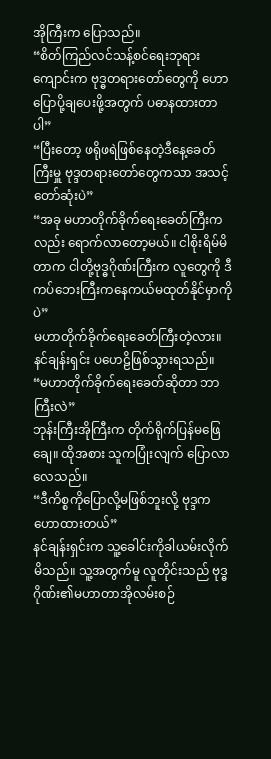အိုကြီးက ပြောသည်။
“စိတ်ကြည်လင်သန့်စင်ရေးဘုရားကျောင်းက ဗုဒ္ဓတရားတော်တွေကို ဟောပြောပို့ချပေးဖို့အတွက် ပဓာနထားတာပါ”
“ပြီးတော့ ဖရိုဖရဲဖြစ်နေတဲ့ဒီနေ့ခေတ်ကြီးမှူ ဗုဒ္ဒတရားတော်တွေကသာ အသင့်တော်ဆုံးပဲ”
“အခု မဟာတိုက်ခိုက်ရေးခေတ်ကြီးကလည်း ရောက်လာတော့မယ်။ ငါစိုးရိမ်မိတာက ငါတို့ဗုဒ္ဓဂိုဏ်းကြီးက လူတွေကို ဒီကပ်ဘေးကြီးကနေကယ်မထုတ်နိုင်မှာကိုပဲ”
မဟာတိုက်ခိုက်ရေးခေတ်ကြီးတဲ့လား။
နင်ချန်းရှင်း ပဟေဠိဖြစ်သွားရသည်။
“မဟာတိုက်ခိုက်ရေးခေတ်ဆိုတာ ဘာကြီးလဲ”
ဘုန်းကြီးအိုကြီးက တိုက်ရိုက်ပြန်မဖြေချေ။ ထိုအစား သူကပြုံးလျက် ပြောလာလေသည်။
“ဒီကိစ္စကိုပြောလို့မဖြစ်ဘူးလို့ ဗုဒ္ဒကဟောထားတယ်”
နင်ချန်းရှင်းက သူ့ခေါင်းကိုခါယမ်းလိုက်မိသည်။ သူ့အတွက်မူ လူတိုင်းသည် ဗုဒ္ဓဂိုဏ်း၏မဟာတာအိုလမ်းစဉ်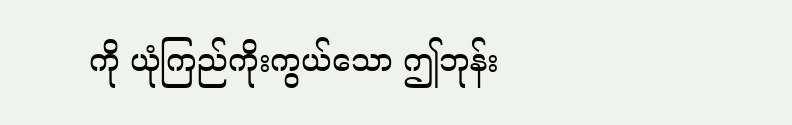ကို ယုံကြည်ကိုးကွယ်သော ဤဘုန်း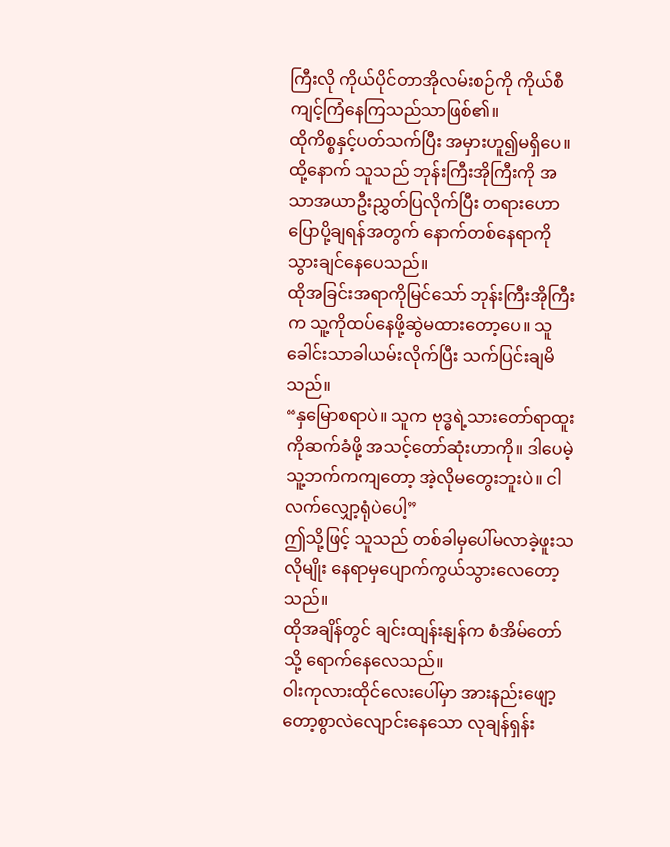ကြီးလို ကိုယ်ပိုင်တာအိုလမ်းစဉ်ကို ကိုယ်စီကျင့်ကြံနေကြသည်သာဖြစ်၏။
ထိုကိစ္စနှင့်ပတ်သက်ပြီး အမှားဟူ၍မရှိပေ။
ထို့နောက် သူသည် ဘုန်းကြီးအိုကြီးကို အသာအယာဦးညွှတ်ပြလိုက်ပြီး တရားဟောပြောပို့ချရန်အတွက် နောက်တစ်နေရာကို သွားချင်နေပေသည်။
ထိုအခြင်းအရာကိုမြင်သော် ဘုန်းကြီးအိုကြီးက သူ့ကိုထပ်နေဖို့ဆွဲမထားတော့ပေ။ သူ ခေါင်းသာခါယမ်းလိုက်ပြီး သက်ပြင်းချမိသည်။
“နှမြောစရာပဲ။ သူက ဗုဒ္ဓရဲ့သားတော်ရာထူးကိုဆက်ခံဖို့ အသင့်တော်ဆုံးဟာကို။ ဒါပေမဲ့ သူ့ဘက်ကကျတော့ အဲ့လိုမတွေးဘူးပဲ။ ငါ လက်လျှော့ရုံပဲပေါ့”
ဤသို့ဖြင့် သူသည် တစ်ခါမှပေါ်မလာခဲ့ဖူးသလိုမျိုး နေရာမှပျောက်ကွယ်သွားလေတော့သည်။
ထိုအချိန်တွင် ချင်းထျန်းနျန်က စံအိမ်တော်သို့ ရောက်နေလေသည်။
ဝါးကုလားထိုင်လေးပေါ်မှာ အားနည်းဖျော့တော့စွာလဲလျောင်းနေသော လုချန်ရှန်း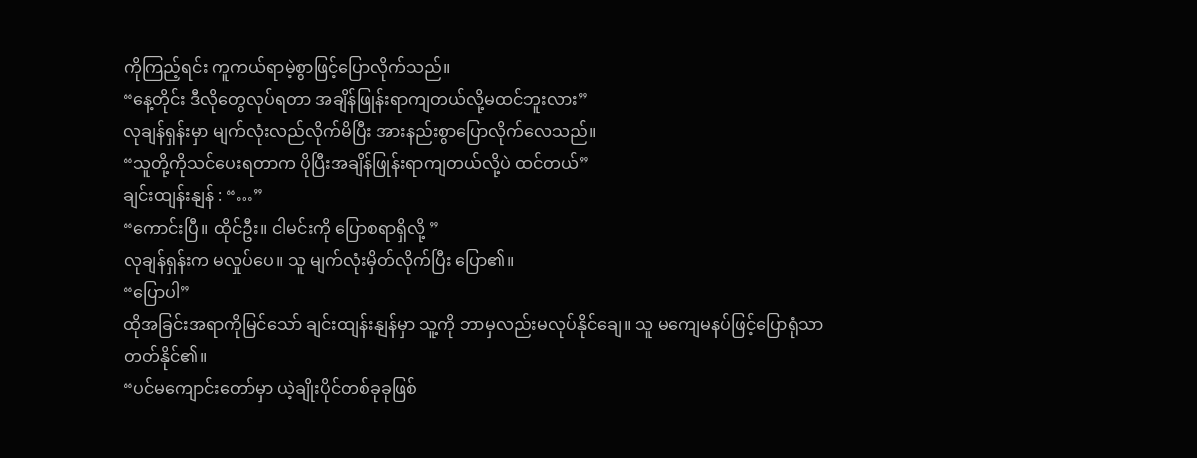ကိုကြည့်ရင်း ကူကယ်ရာမဲ့စွာဖြင့်ပြောလိုက်သည်။
“နေ့တိုင်း ဒီလိုတွေလုပ်ရတာ အချိန်ဖြုန်းရာကျတယ်လို့မထင်ဘူးလား”
လုချန်ရှန်းမှာ မျက်လုံးလည်လိုက်မိပြီး အားနည်းစွာပြောလိုက်လေသည်။
“သူတို့ကိုသင်ပေးရတာက ပိုပြီးအချိန်ဖြုန်းရာကျတယ်လို့ပဲ ထင်တယ်”
ချင်းထျန်းနျန် : “…”
“ကောင်းပြီ။ ထိုင်ဦး။ ငါမင်းကို ပြောစရာရှိလို့ ”
လုချန်ရှန်းက မလှုပ်ပေ။ သူ မျက်လုံးမှိတ်လိုက်ပြီး ပြော၏။
“ပြောပါ”
ထိုအခြင်းအရာကိုမြင်သော် ချင်းထျန်းနျန်မှာ သူ့ကို ဘာမှလည်းမလုပ်နိုင်ချေ။ သူ မကျေမနပ်ဖြင့်ပြောရုံသာတတ်နိုင်၏။
“ပင်မကျောင်းတော်မှာ ယဲ့ချိုးပိုင်တစ်ခုခုဖြစ်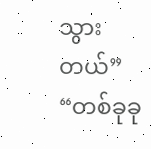သွားတယ်”
“တစ်ခုခု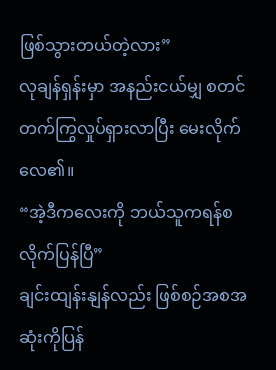ဖြစ်သွားတယ်တဲ့လား”
လုချန်ရှန်းမှာ အနည်းငယ်မျှ စတင်တက်ကြွလှုပ်ရှားလာပြီး မေးလိုက်လေ၏။
“အဲ့ဒီကလေးကို ဘယ်သူကရန်စလိုက်ပြန်ပြီ”
ချင်းထျန်းနျန်လည်း ဖြစ်စဉ်အစအဆုံးကိုပြန်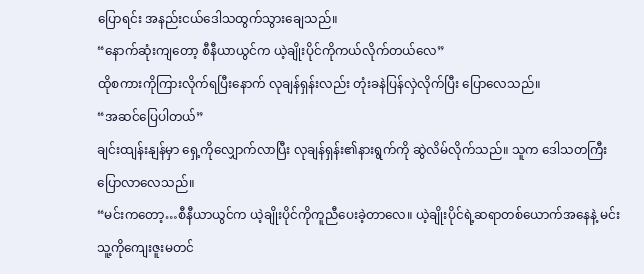ပြောရင်း အနည်းငယ်ဒေါသထွက်သွားချေသည်။
“နောက်ဆုံးကျတော့ စီနီယာယွင်က ယဲ့ချိုးပိုင်ကိုကယ်လိုက်တယ်လေ”
ထိုစကားကိုကြားလိုက်ရပြီးနောက် လုချန်ရှန်းလည်း တုံးခနဲပြန်လှဲလိုက်ပြီး ပြောလေသည်။
“အဆင်ပြေပါတယ်”
ချင်းထျန်းနျန်မှာ ရှေ့ကိုလျှောက်လာပြီး လုချန်ရှန်း၏နားရွက်ကို ဆွဲလိမ်လိုက်သည်။ သူက ဒေါသတကြီးပြောလာလေသည်။
“မင်းကတော့…စီနီယာယွင်က ယဲ့ချိုးပိုင်ကိုကူညီပေးခဲ့တာလေ။ ယဲ့ချိုးပိုင်ရဲ့ဆရာတစ်ယောက်အနေနဲ့ မင်း သူ့ကိုကျေးဇူးမတင်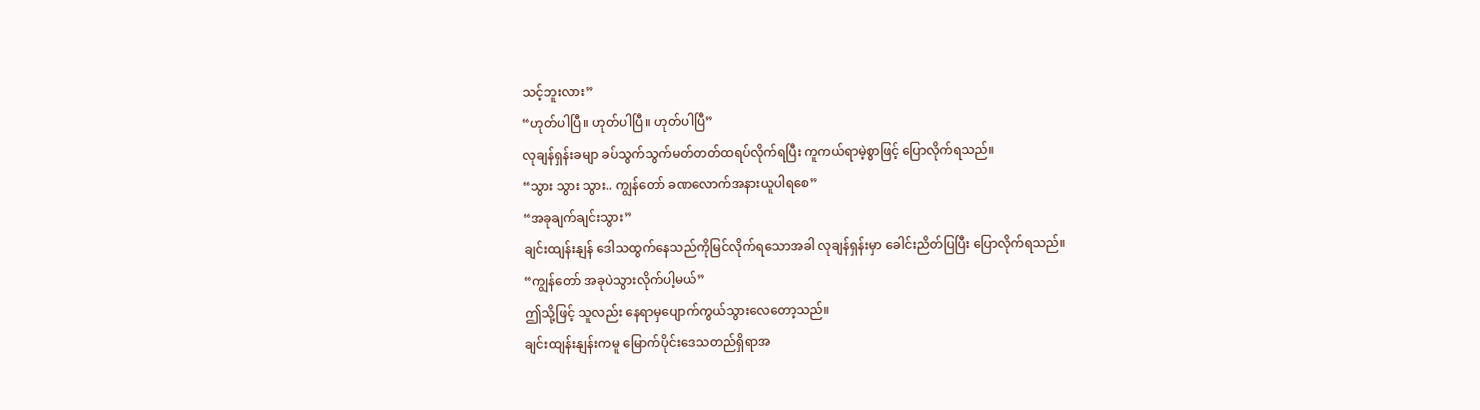သင့်ဘူးလား”
“ဟုတ်ပါပြီ။ ဟုတ်ပါပြီ။ ဟုတ်ပါပြီ”
လုချန်ရှန်းခမျာ ခပ်သွက်သွက်မတ်တတ်ထရပ်လိုက်ရပြီး ကူကယ်ရာမဲ့စွာဖြင့် ပြောလိုက်ရသည်။
“သွား သွား သွား.. ကျွန်တော် ခဏလောက်အနားယူပါရစေ”
“အခုချက်ချင်းသွား”
ချင်းထျန်းနျန် ဒေါသထွက်နေသည်ကိုမြင်လိုက်ရသောအခါ လုချန်ရှန်းမှာ ခေါင်းညိတ်ပြပြီး ပြောလိုက်ရသည်။
“ကျွန်တော် အခုပဲသွားလိုက်ပါ့မယ်”
ဤသို့ဖြင့် သူလည်း နေရာမှပျောက်ကွယ်သွားလေတော့သည်။
ချင်းထျန်းနျန်းကမူ မြောက်ပိုင်းဒေသတည်ရှိရာအ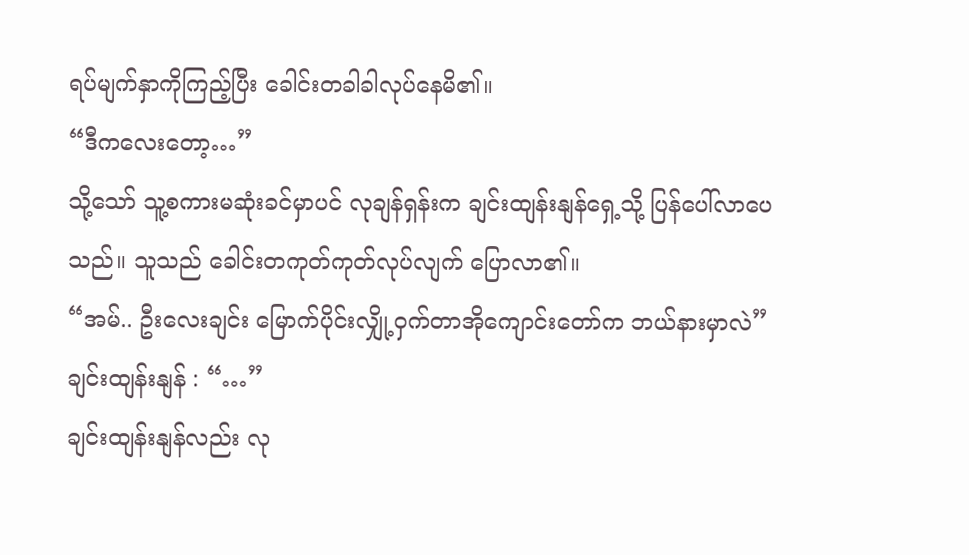ရပ်မျက်နှာကိုကြည့်ပြီး ခေါင်းတခါခါလုပ်နေမိ၏။
“ဒီကလေးတော့…”
သို့သော် သူ့စကားမဆုံးခင်မှာပင် လုချန်ရှန်းက ချင်းထျန်းနျန်ရှေ့သို့ ပြန်ပေါ်လာပေသည်။ သူသည် ခေါင်းတကုတ်ကုတ်လုပ်လျက် ပြောလာ၏။
“အမ်.. ဦးလေးချင်း မြောက်ပိုင်းလျှို့ဝှက်တာအိုကျောင်းတော်က ဘယ်နားမှာလဲ”
ချင်းထျန်းနျန် : “…”
ချင်းထျန်းနျန်လည်း လု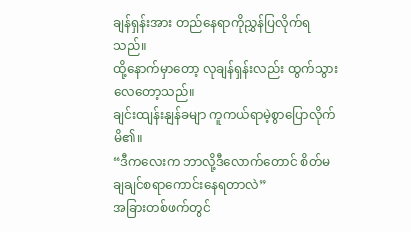ချန်ရှန်းအား တည်နေရာကိုညွှန်ပြလိုက်ရသည်။
ထို့နောက်မှာတော့ လုချန်ရှန်းလည်း ထွက်သွားလေတော့သည်။
ချင်းထျန်းနျန်ခမျာ ကူကယ်ရာမဲ့စွာပြောလိုက်မိ၏။
“ဒီကလေးက ဘာလို့ဒီလောက်တောင် စိတ်မချချင်စရာကောင်းနေရတာလဲ”
အခြားတစ်ဖက်တွင်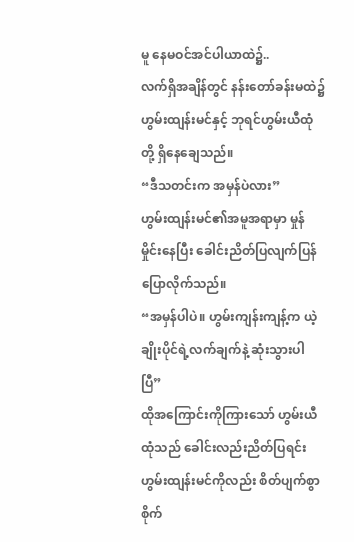မူ နေမဝင်အင်ပါယာထဲ၌..
လက်ရှိအချိန်တွင် နန်းတော်ခန်းမထဲ၌ ဟွမ်းထျန်းမင်နှင့် ဘုရင်ဟွမ်းယီထုံတို့ ရှိနေချေသည်။
“ဒီသတင်းက အမှန်ပဲလား”
ဟွမ်းထျန်းမင်၏အမူအရာမှာ မှုန်မှိုင်းနေပြီး ခေါင်းညိတ်ပြလျက်ပြန်ပြောလိုက်သည်။
“အမှန်ပါပဲ။ ဟွမ်းကျန်းကျန့်က ယဲ့ချိုးပိုင်ရဲ့လက်ချက်နဲ့ ဆုံးသွားပါပြီ”
ထိုအကြောင်းကိုကြားသော် ဟွမ်းယီထုံသည် ခေါင်းလည်းညိတ်ပြရင်း ဟွမ်းထျန်းမင်ကိုလည်း စိတ်ပျက်စွာစိုက်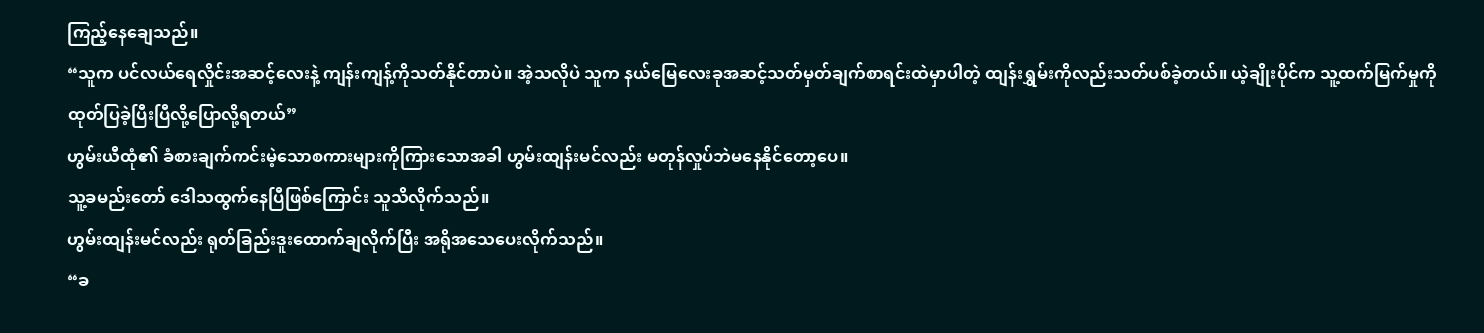ကြည့်နေချေသည်။
“သူက ပင်လယ်ရေလှိုင်းအဆင့်လေးနဲ့ ကျန်းကျန့်ကိုသတ်နိုင်တာပဲ။ အဲ့သလိုပဲ သူက နယ်မြေလေးခုအဆင့်သတ်မှတ်ချက်စာရင်းထဲမှာပါတဲ့ ထျန်းရွှမ်းကိုလည်းသတ်ပစ်ခဲ့တယ်။ ယဲ့ချိုးပိုင်က သူ့ထက်မြက်မှုကိုထုတ်ပြခဲ့ပြီးပြီလို့ပြောလို့ရတယ်”
ဟွမ်းယီထုံ၏ ခံစားချက်ကင်းမဲ့သောစကားများကိုကြားသောအခါ ဟွမ်းထျန်းမင်လည်း မတုန်လှုပ်ဘဲမနေနိုင်တော့ပေ။
သူ့ခမည်းတော် ဒေါသထွက်နေပြီဖြစ်ကြောင်း သူသိလိုက်သည်။
ဟွမ်းထျန်းမင်လည်း ရုတ်ခြည်းဒူးထောက်ချလိုက်ပြီး အရိုအသေပေးလိုက်သည်။
“ခ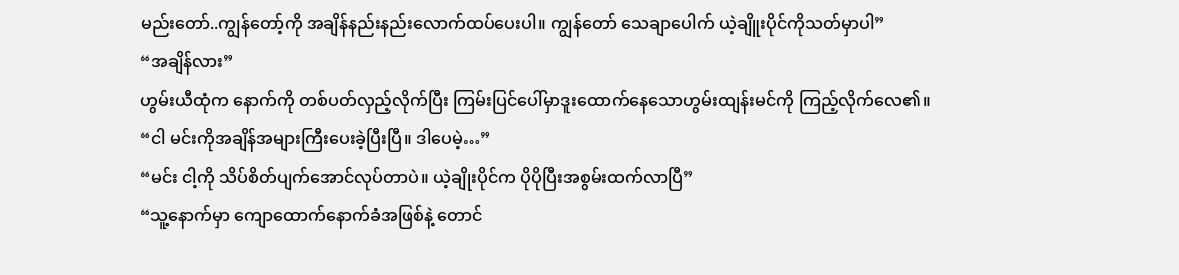မည်းတော်..ကျွန်တော့်ကို အချိန်နည်းနည်းလောက်ထပ်ပေးပါ။ ကျွန်တော် သေချာပေါက် ယဲ့ချိူးပိုင်ကိုသတ်မှာပါ”
“အချိန်လား”
ဟွမ်းယီထုံက နောက်ကို တစ်ပတ်လှည့်လိုက်ပြီး ကြမ်းပြင်ပေါ်မှာဒူးထောက်နေသောဟွမ်းထျန်းမင်ကို ကြည့်လိုက်လေ၏။
“ငါ မင်းကိုအချိန်အများကြီးပေးခဲ့ပြီးပြီ။ ဒါပေမဲ့…”
“မင်း ငါ့ကို သိပ်စိတ်ပျက်အောင်လုပ်တာပဲ။ ယဲ့ချိုးပိုင်က ပိုပိုပြီးအစွမ်းထက်လာပြီ”
“သူ့နောက်မှာ ကျောထောက်နောက်ခံအဖြစ်နဲ့ တောင်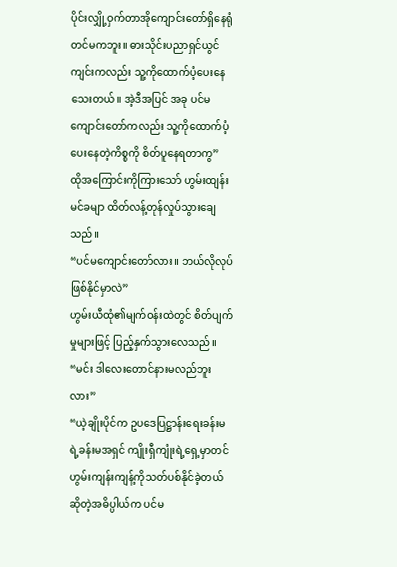ပိုင်းလျှို့ဝှက်တာအိုကျောင်းတော်ရှိနေရုံတင်မကဘူး။ ဓားသိုင်းပညာရှင်ယွင်ကျင်းကလည်း သူ့ကိုထောက်ပံ့ပေးနေသေးတယ်။ အဲ့ဒီအပြင် အခု ပင်မကျောင်းတော်ကလည်း သူ့ကိုထောက်ပံ့ပေးနေတဲ့ကိစ္စကို စိတ်ပူနေရတာကွ”
ထိုအကြောင်းကိုကြားသော် ဟွမ်းထျန်းမင်ခမျာ ထိတ်လန့်တုန်လှုပ်သွားချေသည်။
“ပင်မကျောင်းတော်လား။ ဘယ်လိုလုပ်ဖြစ်နိုင်မှာလဲ”
ဟွမ်းယီထုံ၏မျက်ဝန်းထဲတွင် စိတ်ပျက်မှုများဖြင့် ပြည့်နှက်သွားလေသည်။
“မင်း ဒါလေးတောင်နားမလည်ဘူးလား”
“ယဲ့ချိုးပိုင်က ဥပဒေပြဋ္ဌာန်းရေးခန်းမရဲ့ခန်းမအရှင် ကျိုးရှီကျုံးရဲ့ရှေ့မှာတင် ဟွမ်းကျန်းကျန့်ကိုသတ်ပစ်နိုင်ခဲ့တယ်ဆိုတဲ့အဓိပ္ပါယ်က ပင်မ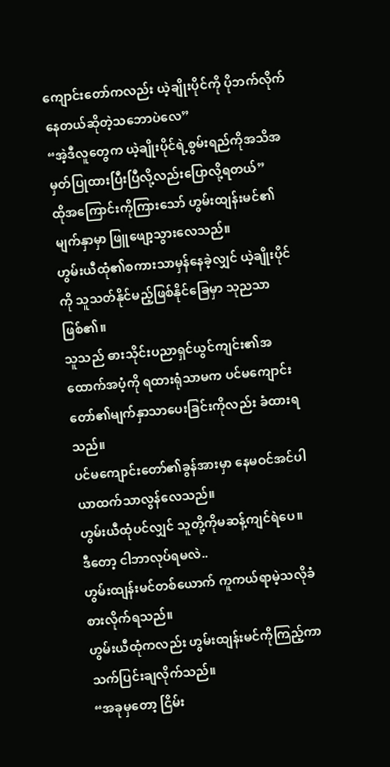ကျောင်းတော်ကလည်း ယဲ့ချိုးပိုင်ကို ပိုဘက်လိုက်နေတယ်ဆိုတဲ့သဘောပဲလေ”
“အဲ့ဒီလူတွေက ယဲ့ချိုးပိုင်ရဲ့စွမ်းရည်ကိုအသိအမှတ်ပြုထားပြီးပြီလို့လည်းပြောလို့ရတယ်”
ထိုအကြောင်းကိုကြားသော် ဟွမ်းထျန်းမင်၏မျက်နှာမှာ ဖြူဖျော့သွားလေသည်။
ဟွမ်းယီထုံ၏စကားသာမှန်နေခဲ့လျှင် ယဲ့ချိုးပိုင်ကို သူသတ်နိုင်မည့်ဖြစ်နိုင်ခြေမှာ သုညသာဖြစ်၏။
သူသည် ဓားသိုင်းပညာရှင်ယွင်ကျင်း၏အထောက်အပံ့ကို ရထားရုံသာမက ပင်မကျောင်းတော်၏မျက်နှာသာပေးခြင်းကိုလည်း ခံထားရသည်။
ပင်မကျောင်းတော်၏ခွန်အားမှာ နေမဝင်အင်ပါယာထက်သာလွန်လေသည်။
ဟွမ်းယီထုံပင်လျှင် သူတို့ကိုမဆန့်ကျင်ရဲပေ။
ဒီတော့ ငါဘာလုပ်ရမလဲ..
ဟွမ်းထျန်းမင်တစ်ယောက် ကူကယ်ရာမဲ့သလိုခံစားလိုက်ရသည်။
ဟွမ်းယီထုံကလည်း ဟွမ်းထျန်းမင်ကိုကြည့်ကာ သက်ပြင်းချလိုက်သည်။
“အခုမှတော့ ငြိမ်း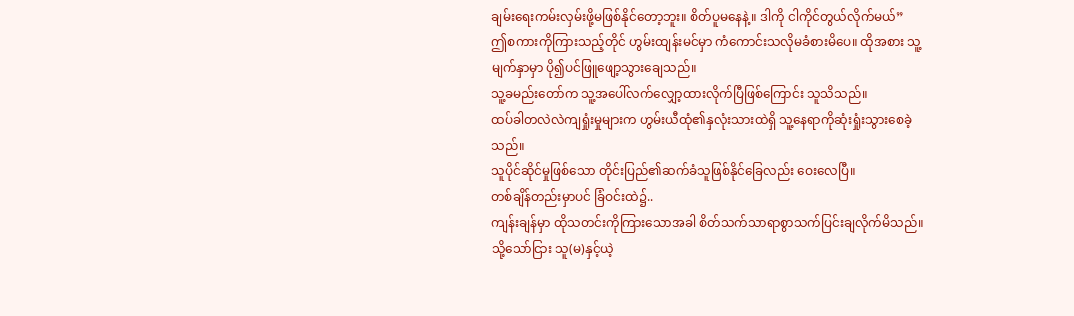ချမ်းရေးကမ်းလှမ်းဖို့မဖြစ်နိုင်တော့ဘူး။ စိတ်ပူမနေနဲ့။ ဒါကို ငါကိုင်တွယ်လိုက်မယ်”
ဤစကားကိုကြားသည့်တိုင် ဟွမ်းထျန်းမင်မှာ ကံကောင်းသလိုမခံစားမိပေ။ ထိုအစား သူ့မျက်နှာမှာ ပို၍ပင်ဖြူဖျော့သွားချေသည်။
သူ့ခမည်းတော်က သူ့အပေါ်လက်လျှော့ထားလိုက်ပြီဖြစ်ကြောင်း သူသိသည်။
ထပ်ခါတလဲလဲကျရှုံးမှုများက ဟွမ်းယီထုံ၏နှလုံးသားထဲရှိ သူ့နေရာကိုဆုံးရှုံးသွားစေခဲ့သည်။
သူပိုင်ဆိုင်မှုဖြစ်သော တိုင်းပြည်၏ဆက်ခံသူဖြစ်နိုင်ခြေလည်း ဝေးလေပြီ။
တစ်ချိန်တည်းမှာပင် ခြံဝင်းထဲ၌..
ကျန်းချန်မှာ ထိုသတင်းကိုကြားသောအခါ စိတ်သက်သာရာစွာသက်ပြင်းချလိုက်မိသည်။
သို့သော်ငြား သူ(မ)နှင့်ယဲ့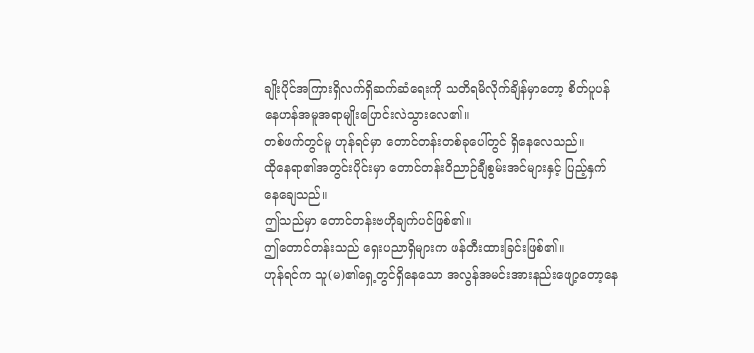ချိုးပိုင်အကြားရှိလက်ရှိဆက်ဆံရေးကို သတိရမိလိုက်ချိန်မှာတော့ စိတ်ပူပန်နေဟန်အမူအရာမျိုးပြောင်းလဲသွားလေ၏။
တစ်ဖက်တွင်မူ ဟုန်ရင်မှာ တောင်တန်းတစ်ခုပေါ်တွင် ရှိနေလေသည်။
ထိုနေရာ၏အတွင်းပိုင်းမှာ တောင်တန်းဝိညာဉ်ချီစွမ်းအင်များနှင့် ပြည့်နှက်နေချေသည်။
ဤသည်မှာ တောင်တန်းဗဟိုချက်ပင်ဖြစ်၏။
ဤတောင်တန်းသည် ရှေးပညာရှိများက ဖန်တီးထားခြင်းဖြစ်၏။
ဟုန်ရင်က သူ(မ)၏ရှေ့တွင်ရှိနေသော အလွန်အမင်းအားနည်းဖျော့တော့နေ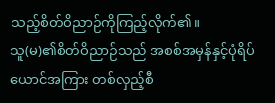သည့်စိတ်ဝိညာဉ်ကိုကြည့်လိုက်၏။
သူ(မ)၏စိတ်ဝိညာဉ်သည် အစစ်အမှန်နှင့်ပုံရိပ်ယောင်အကြား တစ်လှည့်စီ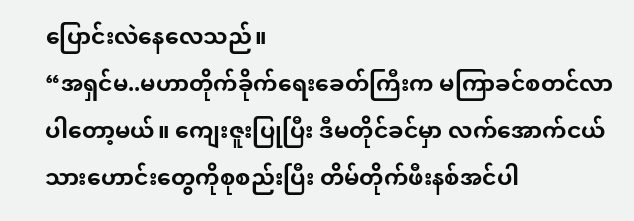ပြောင်းလဲနေလေသည်။
“အရှင်မ..မဟာတိုက်ခိုက်ရေးခေတ်ကြီးက မကြာခင်စတင်လာပါတော့မယ်။ ကျေးဇူးပြုပြီး ဒီမတိုင်ခင်မှာ လက်အောက်ငယ်သားဟောင်းတွေကိုစုစည်းပြီး တိမ်တိုက်ဖီးနစ်အင်ပါ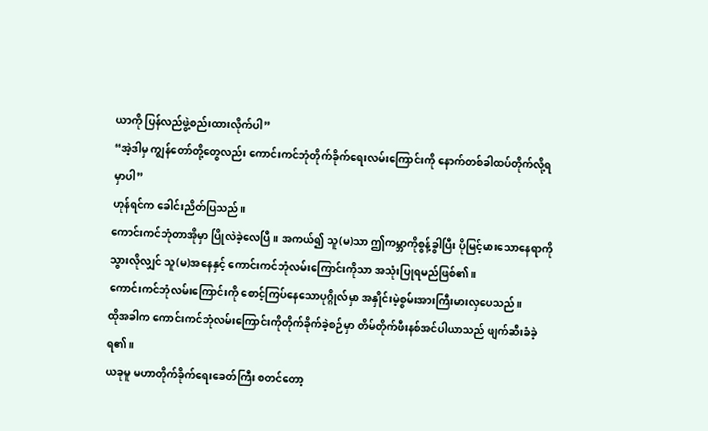ယာကို ပြန်လည်ဖွဲ့စည်းထားလိုက်ပါ”
“အဲ့ဒါမှ ကျွန်တော်တို့တွေလည်း ကောင်းကင်ဘုံတိုက်ခိုက်ရေးလမ်းကြောင်းကို နောက်တစ်ခါထပ်တိုက်လို့ရမှာပါ”
ဟုန်ရင်က ခေါင်းညိတ်ပြသည်။
ကောင်းကင်ဘုံတာအိုမှာ ပြိုလဲခဲ့လေပြီ။ အကယ်၍ သူ(မ)သာ ဤကမ္ဘာကိုစွန့်ခွါပြီး ပိုမြင့်မားသောနေရာကိုသွားလိုလျှင် သူ(မ)အနေနှင့် ကောင်းကင်ဘုံလမ်းကြောင်းကိုသာ အသုံးပြုရမည်ဖြစ်၏။
ကောင်းကင်ဘုံလမ်းကြောင်းကို စောင့်ကြပ်နေသောပုဂ္ဂိုလ်မှာ အနှိုင်းမဲ့စွမ်းအားကြီးမားလှပေသည်။
ထိုအခါက ကောင်းကင်ဘုံလမ်းကြောင်းကိုတိုက်ခိုက်ခဲ့စဉ်မှာ တိမ်တိုက်ဖီးနစ်အင်ပါယာသည် ဖျက်ဆီးခံခဲ့ရ၏။
ယခုမူ မဟာတိုက်ခိုက်ရေးခေတ်ကြီး စတင်တော့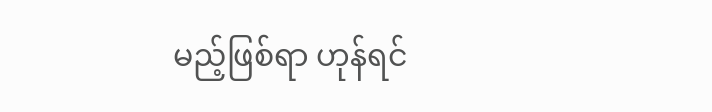မည့်ဖြစ်ရာ ဟုန်ရင်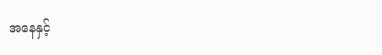အနေနှင့်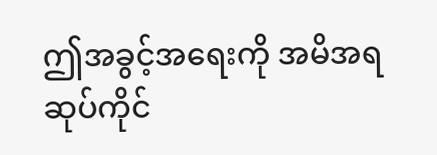ဤအခွင့်အရေးကို အမိအရဆုပ်ကိုင်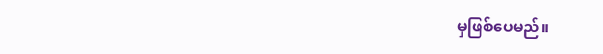မှဖြစ်ပေမည်။